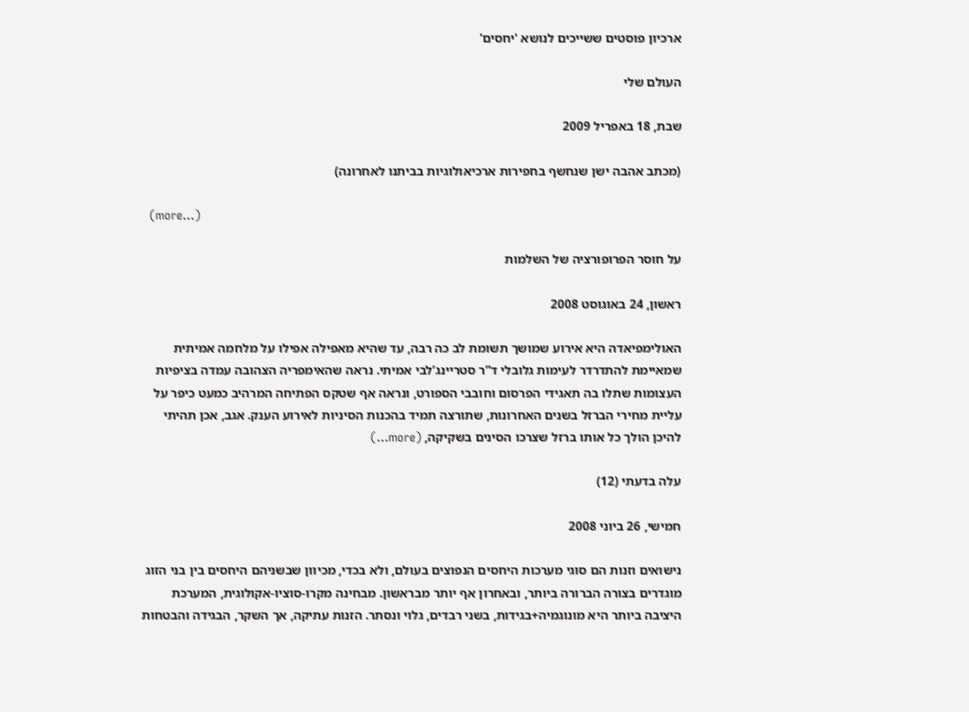ארכיון פוסטים ששייכים לנושא 'יחסים'

העולם שלי

שבת, 18 באפריל 2009

(מכתב אהבה ישן שנחשף בחפירות ארכיאולוגיות בביתנו לאחרונה)

  (more…)

על חוסר הפרופורציה של השלמות

ראשון, 24 באוגוסט 2008

האולימפיאדה היא אירוע שמושך תשומת לב כה רבה, עד שהיא מאפילה אפילו על מלחמה אמיתית שמאיימת להתדרדר לעימות גלובלי ד”ר סטריינג’לבי אמיתי. נראה שהאימפריה הצהובה עמדה בציפיות העצומות שתלו בה תאגידי הפרסום וחובבי הספורט, ונראה אף שטקס הפתיחה המרהיב כמעט כיפר על עליית מחירי הברזל בשנים האחרונות, שתורצה תמיד בהכנות הסיניות לאירוע הענק. אגב, אכן תהיתי להיכן הולך כל אותו ברזל שצרכו הסינים בשקיקה, (more…)

עלה בדעתי (12)

חמישי, 26 ביוני 2008

נישואים וזנות הם סוגי מערכות היחסים הנפוצים בעולם, ולא בכדי, מכיוון שבשניהם היחסים בין בני הזוג מוגדרים בצורה הברורה ביותר, ובאחרון אף יותר מבראשון. מבחינה מקרו-סוציו-אקולוגית, המערכת היציבה ביותר היא מונוגמיה+בגידות, בשני רבדים, גלוי ונסתר. הזנות עתיקה, אך השקר, הבגידה והבטחות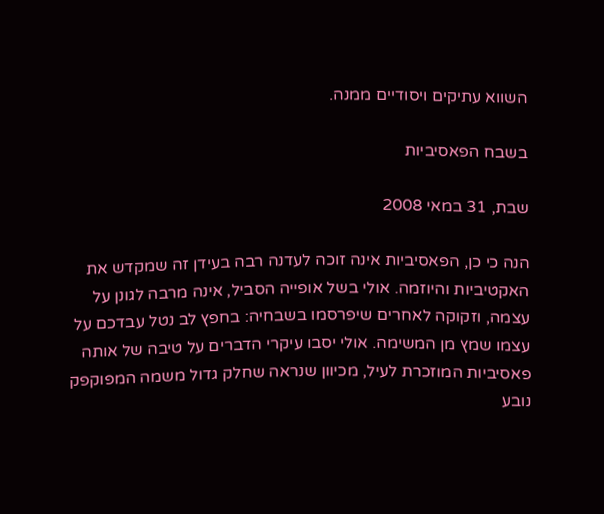השווא עתיקים ויסודיים ממנה.

בשבח הפאסיביות

שבת, 31 במאי 2008

הנה כי כן, הפאסיביות אינה זוכה לעדנה רבה בעידן זה שמקדש את האקטיביות והיוזמה. אולי בשל אופייה הסביל, אינה מרבה לגונן על עצמה, וזקוקה לאחרים שיפרסמו בשבחיה: בחפץ לב נטל עבדכם על עצמו שמץ מן המשימה. אולי יסבו עיקרי הדברים על טיבה של אותה פאסיביות המוזכרת לעיל, מכיוון שנראה שחלק גדול משמה המפוקפק נובע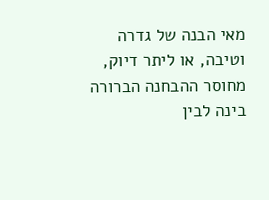מאי הבנה של גדרה וטיבה, או ליתר דיוק, מחוסר ההבחנה הברורה בינה לבין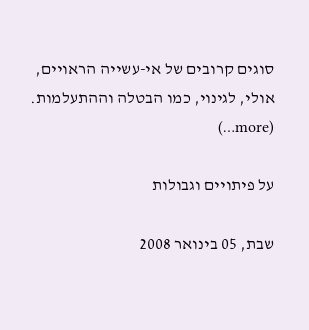סוגים קרובים של אי-עשייה הראויים, אולי, לגינוי, כמו הבטלה וההתעלמות. (more…)

על פיתויים וגבולות

שבת, 05 בינואר 2008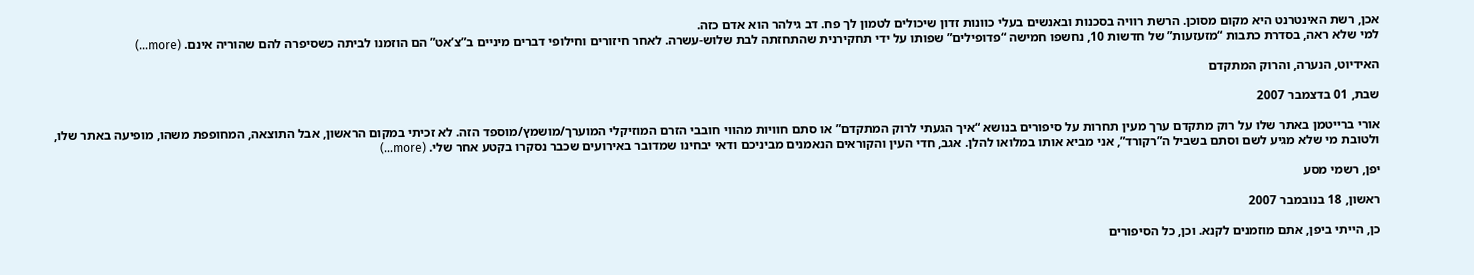אכן, רשת האינטרנט היא מקום מסוכן. הרשת רוויה בסכנות ובאנשים בעלי כוונות זדון שיכולים לטמון לך פח. דב גילהר הוא אדם כזה.
למי שלא ראה, בסדרת כתבות “מזעזעות” של חדשות 10, נחשפו חמישה “פדופילים” שפותו על ידי תחקירנית שהתחזתה לבת שלוש-עשרה. לאחר חיזורים וחילופי דברים מיניים ב”צ’אט” הם הוזמנו לביתה כשסיפרה להם שהוריה אינם. (more…)

האידיוט, הנערה, והרוק המתקדם

שבת, 01 בדצמבר 2007

אורי ברייטמן באתר שלו על רוק מתקדם ערך מעין תחרות על סיפורים בנושא “איך הגעתי לרוק המתקדם” או סתם חוויות מהווי חובבי הזרם המוזיקלי המוערך/מושמץ/מוספד הזה. לא זכיתי במקום הראשון, אבל התוצאה, המחופפת משהו, מופיעה באתר שלו, ולטובת מי שלא מגיע לשם וסתם בשביל ה”רקורד”, אני מביא אותו במלואו להלן. אגב, חדי העין והקוראים הנאמנים מביניכם ודאי יבחינו שמדובר באירועים שכבר נסקרו בקטע אחר שלי. (more…)

יפן, רשמי מסע

ראשון, 18 בנובמבר 2007

כן, הייתי ביפן, אתם מוזמנים לקנא. וכן, כל הסיפורים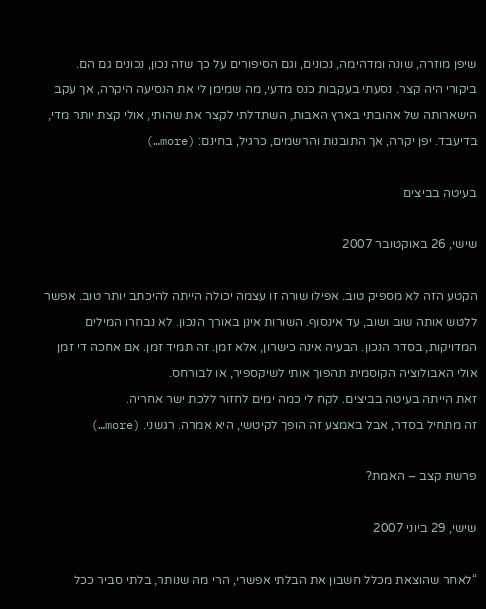שיפן מוזרה, שונה ומדהימה, נכונים, וגם הסיפורים על כך שזה נכון, נכונים גם הם.
ביקורי היה קצר. נסעתי בעקבות כנס מדעי, מה שמימן לי את הנסיעה היקרה, אך עקב הישארותה של אהובתי בארץ האבות, השתדלתי לקצר את שהותי, אולי קצת יותר מדי, בדיעבד. יפן יקרה, אך התובנות והרשמים, כרגיל, בחינם: (more…)

בעיטה בביצים

שישי, 26 באוקטובר 2007

הקטע הזה לא מספיק טוב. אפילו שורה זו עצמה יכולה הייתה להיכתב יותר טוב. אפשר ללטש אותה שוב ושוב, עד אינסוף. השורות אינן באורך הנכון. לא נבחרו המילים המדויקות, בסדר הנכון. הבעיה אינה כישרון, אלא זמן. זה תמיד זמן. אם אחכה די זמן אולי האבולוציה הקוסמית תהפוך אותי לשיקספיר, או לבורחס.
זאת הייתה בעיטה בביצים. לקח לי כמה ימים לחזור ללכת ישר אחריה.
זה מתחיל בסדר, אבל באמצע זה הופך לקיטשי, היא אמרה. רגשני. (more…)

פרשת קצב – האמת?

שישי, 29 ביוני 2007

“לאחר שהוצאת מכלל חשבון את הבלתי אפשרי, הרי מה שנותר, בלתי סביר ככל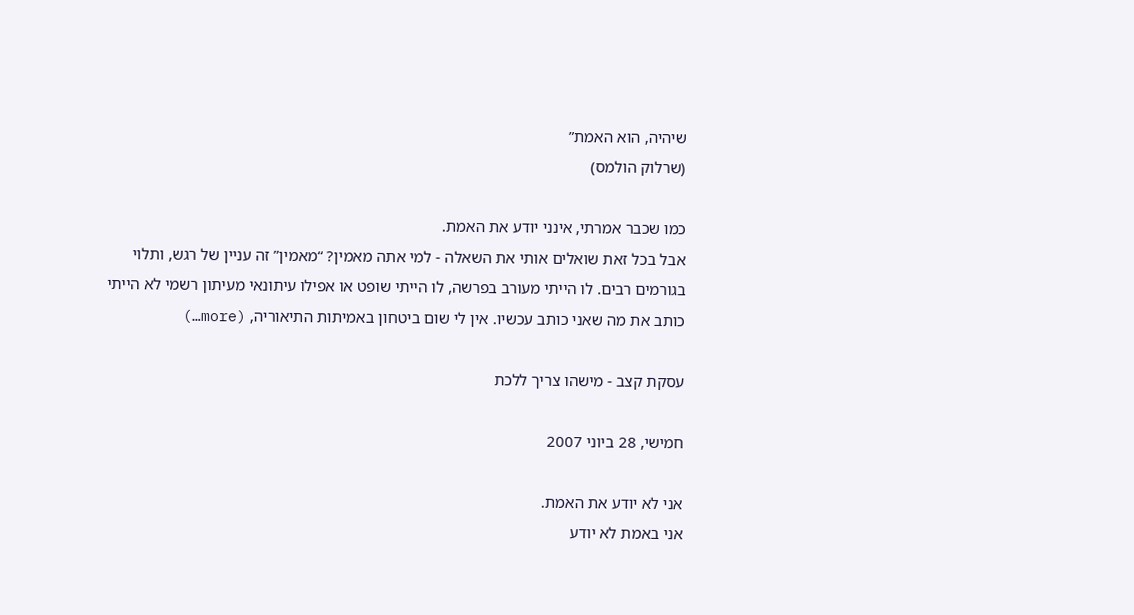שיהיה, הוא האמת”
(שרלוק הולמס)

כמו שכבר אמרתי, אינני יודע את האמת.
אבל בכל זאת שואלים אותי את השאלה - למי אתה מאמין? “מאמין” זה עניין של רגש, ותלוי בגורמים רבים. לו הייתי מעורב בפרשה, לו הייתי שופט או אפילו עיתונאי מעיתון רשמי לא הייתי כותב את מה שאני כותב עכשיו. אין לי שום ביטחון באמיתות התיאוריה, (more…)

עסקת קצב - מישהו צריך ללכת

חמישי, 28 ביוני 2007

אני לא יודע את האמת.
אני באמת לא יודע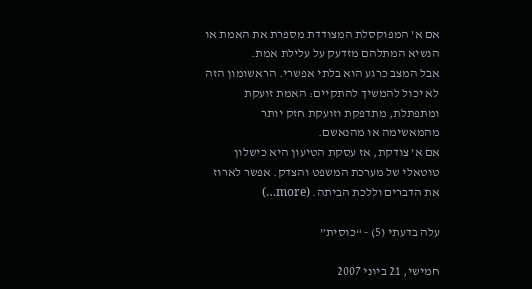אם א’ המפוקסלת המצודדת מספרת את האמת או הנשיא המתלהם מזדעק על עלילת אמת.
אבל המצב כרגע הוא בלתי אפשרי. הראשומון הזה לא יכול להמשיך להתקיים: האמת זועקת ומתפתלת, מתדפקת וזועקת חזק יותר מהמאשימה או מהנאשם.
אם א’ צודקת, אז עסקת הטיעון היא כישלון טוטאלי של מערכת המשפט והצדק. אפשר לארוז את הדברים וללכת הביתה. (more…)

עלה בדעתי (5) - “כוסית”

חמישי, 21 ביוני 2007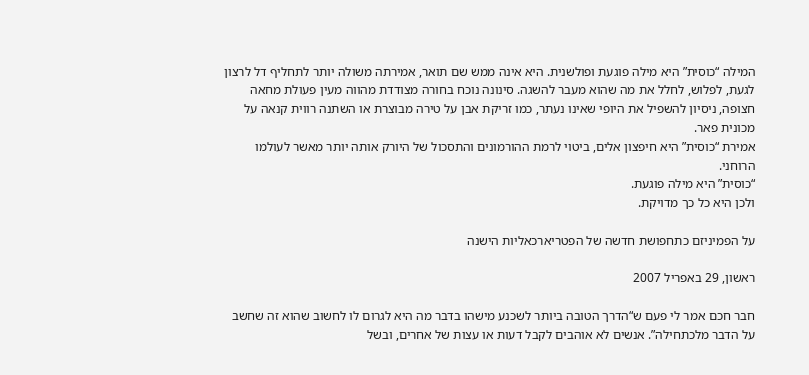המילה “כוסית” היא מילה פוגעת ופולשנית. היא אינה ממש שם תואר, אמירתה משולה יותר לתחליף דל לרצון לגעת, לפלוש, לחלל את מה שהוא מעבר להשגה. סינונה נוכח בחורה מצודדת מהווה מעין פעולת מחאה חצופה, ניסיון להשפיל את היופי שאינו נעתר, כמו זריקת אבן על טירה מבוצרת או השתנה רווית קנאה על מכונית פאר.
אמירת “כוסית” היא חיפצון אלים, ביטוי לרמת ההורמונים והתסכול של היורק אותה יותר מאשר לעולמו הרוחני.
“כוסית” היא מילה פוגעת.
ולכן היא כל כך מדויקת.

על הפמיניזם כתחפושת חדשה של הפטריארכאליות הישנה

ראשון, 29 באפריל 2007

חבר חכם אמר לי פעם ש“הדרך הטובה ביותר לשכנע מישהו בדבר מה היא לגרום לו לחשוב שהוא זה שחשב על הדבר מלכתחילה”. אנשים לא אוהבים לקבל דעות או עצות של אחרים, ובשל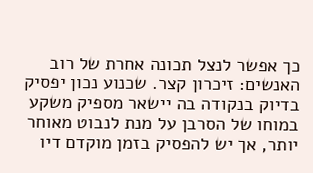כך אפשר לנצל תכונה אחרת של רוב האנשים: זיכרון קצר. שכנוע נכון יפסיק בדיוק בנקודה בה יישאר מספיק משקע במוחו של הסרבן על מנת לנבוט מאוחר יותר, אך יש להפסיק בזמן מוקדם דיו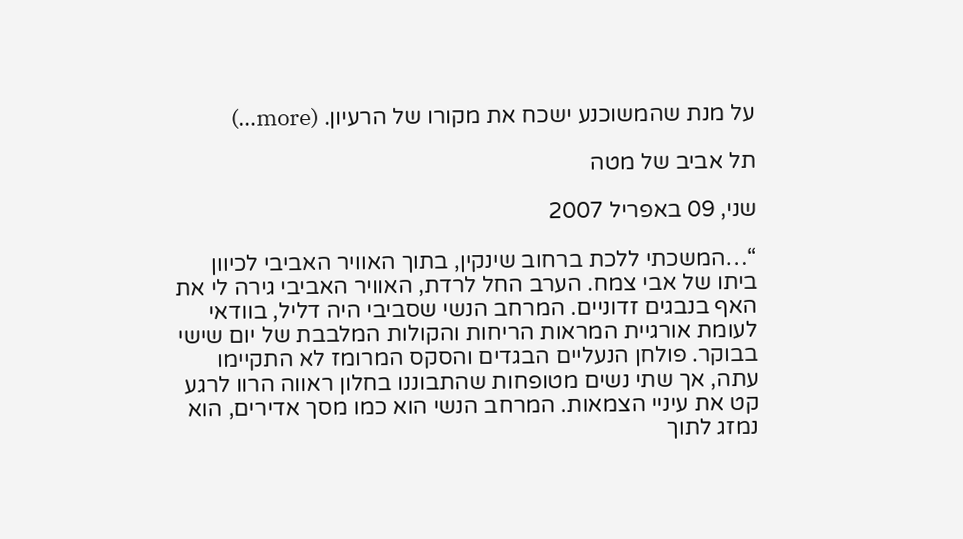על מנת שהמשוכנע ישכח את מקורו של הרעיון. (more…)

תל אביב של מטה

שני, 09 באפריל 2007

“…המשכתי ללכת ברחוב שינקין, בתוך האוויר האביבי לכיוון ביתו של אבי צמח. הערב החל לרדת, האוויר האביבי גירה לי את האף בנבגים זדוניים. המרחב הנשי שסביבי היה דליל, בוודאי לעומת אורגיית המראות הריחות והקולות המלבבת של יום שישי בבוקר. פולחן הנעליים הבגדים והסקס המרומז לא התקיימו עתה, אך שתי נשים מטופחות שהתבוננו בחלון ראווה הרוו לרגע קט את עיניי הצמאות. המרחב הנשי הוא כמו מסך אדירים, הוא נמזג לתוך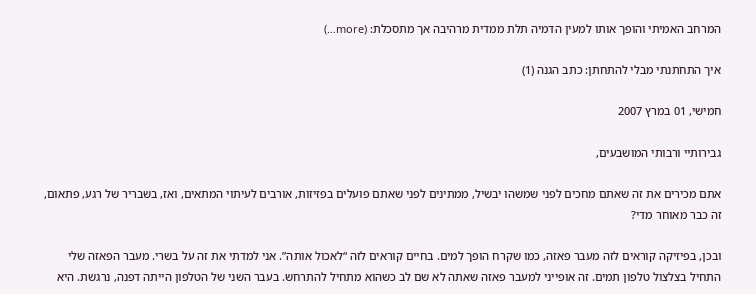המרחב האמיתי והופך אותו למעין הדמיה תלת ממדית מרהיבה אך מתסכלת: (more…)

איך התחתנתי מבלי להתחתן: כתב הגנה (1)

חמישי, 01 במרץ 2007

גבירותיי ורבותי המושבעים,

אתם מכירים את זה שאתם מחכים לפני שמשהו יבשיל, ממתינים לפני שאתם פועלים בפזיזות, אורבים לעיתוי המתאים, ואז, בשבריר של רגע, פתאום, זה כבר מאוחר מדי?

ובכן, בפיזיקה קוראים לזה מעבר פאזה, כמו שקרח הופך למים. בחיים קוראים לזה “לאכול אותה”. אני למדתי את זה על בשרי. מעבר הפאזה שלי התחיל בצלצול טלפון תמים. זה אופייני למעבר פאזה שאתה לא שם לב כשהוא מתחיל להתרחש. בעבר השני של הטלפון הייתה דפנה, נרגשת. היא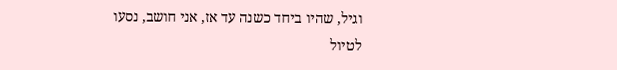וגיל, שהיו ביחד כשנה עד אז, אני חושב, נסעו לטיול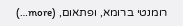רומנטי ברומא, ופתאום, (more…)